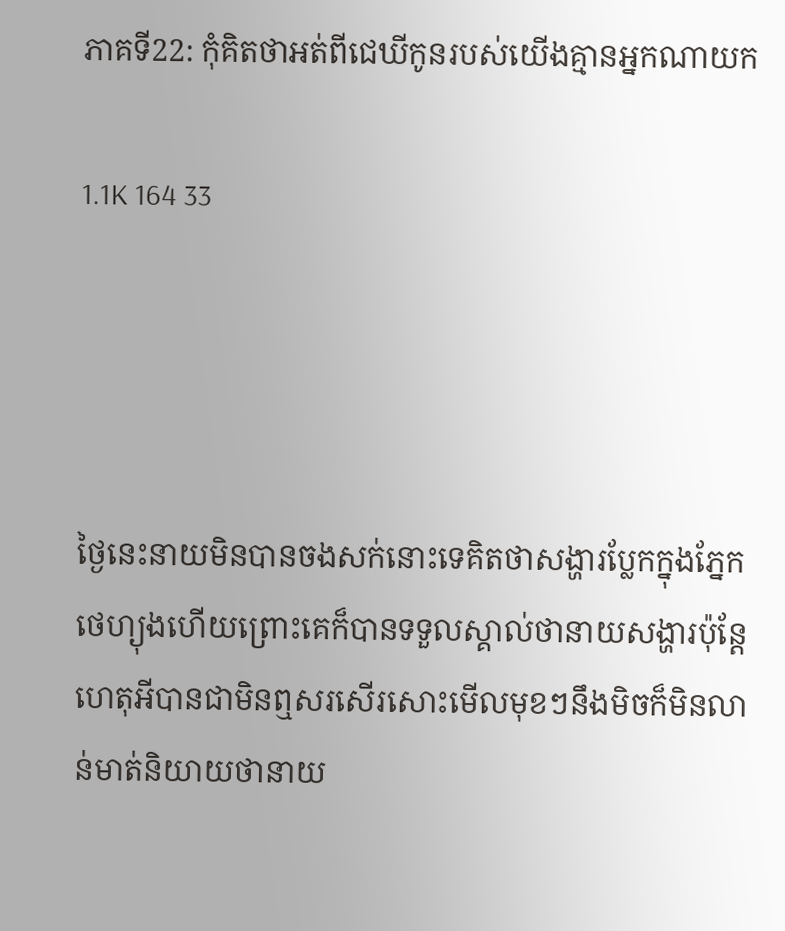ភាគទី22: កុំគិតថាអត់ពីជេឃីកូនរបស់យើងគ្មានអ្នកណាយក

1.1K 164 33




ថ្ងៃនេះនាយមិនបានចងសក់នោះទេគិតថាសង្ហារប្លែកក្នុងភ្នែកថេហ្យុងហើយព្រោះគេក៏បានទទួលស្គាល់ថានាយសង្ហារប៉ុន្តែហេតុអីបានជាមិនឮសរសើរសោះមើលមុខៗនឹងមិចក៏មិនលាន់មាត់និយាយថានាយ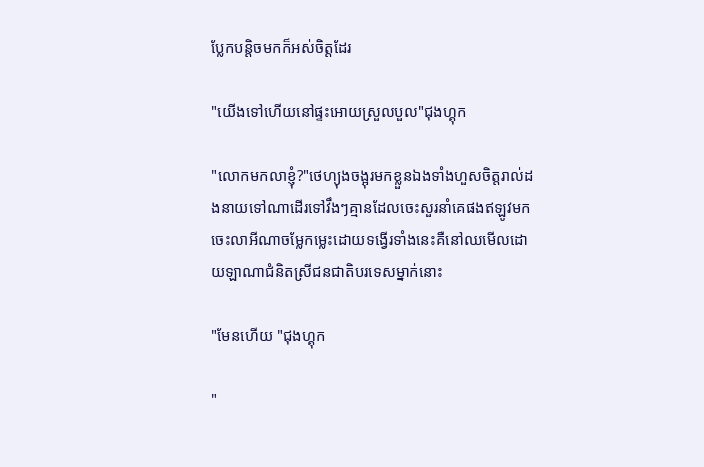ប្លែកបន្តិចមកក៏អស់ចិត្តដែរ

"យើងទៅហើយនៅផ្ទះអោយស្រួលបួល"ជុងហ្គុក

"លោកមកលាខ្ញុំ?"ថេហ្យុងចង្អុរមកខ្លួនឯងទាំងហួសចិត្តរាល់ដងនាយទៅណាដើរទៅវឹងៗគ្មានដែលចេះសួរនាំគេផងឥឡូវមកចេះលាអីណាចម្លែកម្លេះដោយទង្វើរទាំងនេះគឺនៅឈមើលដោយឡាណាជំនិតស្រីជនជាតិបរទេសម្នាក់នោះ

"មែនហើយ "ជុងហ្គុក

"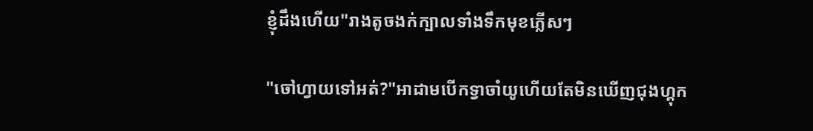ខ្ញុំដឹងហើយ"រាងតូចងក់ក្បាលទាំងទឹកមុខភ្លើសៗ

"ចៅហ្វាយទៅអត់?"អាដាមបើកទ្វាចាំយូហើយតែមិនឃើញជុងហ្គុក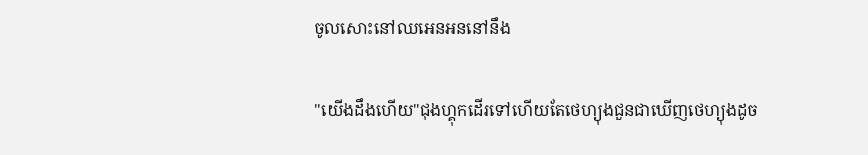ចូលសោះនៅឈអេនអននៅនឹង

"យើងដឹងហើយ"ជុងហ្គុកដើរទៅហើយតែថេហ្យុងជួនជាឃើញថេហ្យុងដូច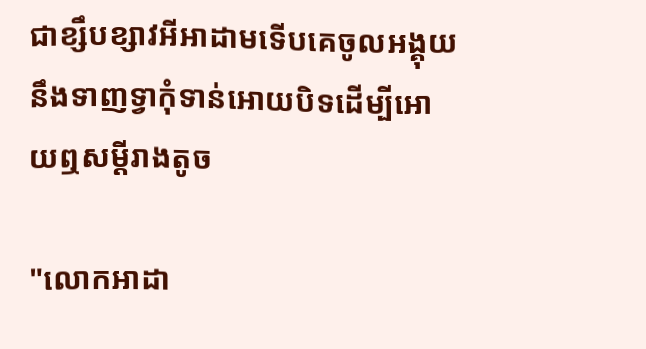ជាខ្សឹបខ្សាវអីអាដាមទើបគេចូលអង្គុយនឹងទាញទ្វាកំុទាន់អោយបិទដើម្បីអោយឮសម្ដីរាងតូច

"លោកអាដា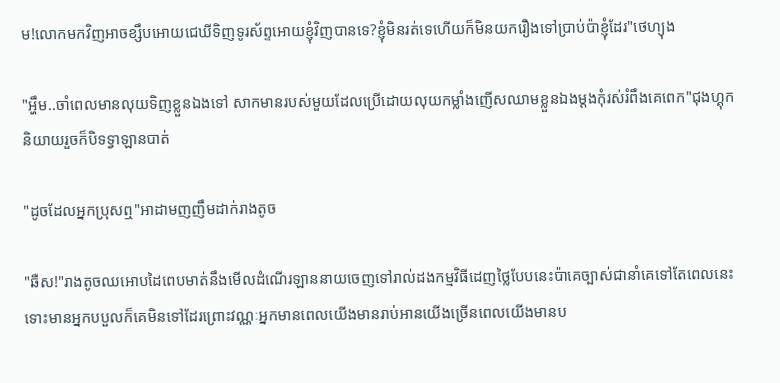ម!លោកមកវិញអាចខ្សឹបអោយជេឃីទិញទូរស័ព្ទអោយខ្ញុំវិញបានទេ?ខ្ញុំមិនរត់ទេហើយក៏មិនយករឿងទៅប្រាប់ប៉ាខ្ញុំដែរ"ថេហ្យុង

"អ្ហឹម..ចាំពេលមានលុយទិញខ្លួនឯងទៅ សាកមានរបស់មួយដែលប្រើដោយលុយកម្លាំងញើសឈាមខ្លួនឯងម្ដងកុំរស់រំពឹងគេពេក"ជុងហ្គុកនិយាយរួចក៏បិទទ្វាឡានបាត់

"ដូចដែលអ្នកប្រុសឮ"អាដាមញញឹមដាក់រាងតូច

"ឆឺស!"រាងតូចឈអោបដៃពេបមាត់នឹងមើលដំណើរឡាននាយចេញទៅរាល់ដងកម្មវិធីដេញថ្លៃបែបនេះប៉ាគេច្បាស់ជានាំគេទៅតែពេលនេះទោះមានអ្នកបបួលក៏គេមិនទៅដែរព្រោះវណ្ណៈអ្នកមានពេលយើងមានរាប់អានយើងច្រើនពេលយើងមានប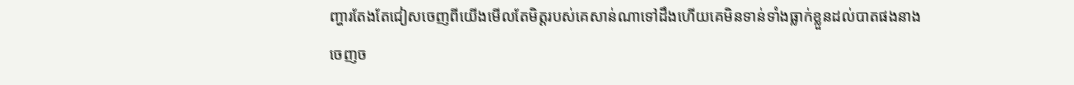ញ្ហារតែងតែជៀសចេញពីយើងមើលតែមិត្តរបស់គេសាន់ណាទៅដឹងហើយគេមិនទាន់ទាំងធ្លាក់ខ្លួនដល់បាតផងនាងចេញច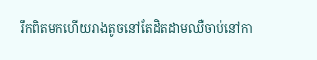រឹកពិតមកហើយរាងតូចនៅតែដិតដាមឈឺចាប់នៅកា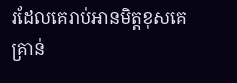រដែលគេរាប់អានមិត្តខុសគេគ្រាន់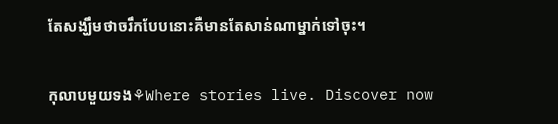តែសង្ឃឹមថាចរឹកបែបនោះគឺមានតែសាន់ណាម្នាក់ទៅចុះ។

កុលាបមួយទង⚘Where stories live. Discover now